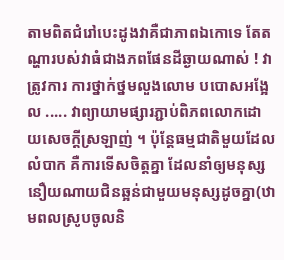តាមពិតជំរៅបេះដូងវាគឺជាភាពឯកោទេ តែតណ្ហារបស់វាធំជាងភពផែនដីឆ្ងាយណាស់ ! វាត្រូវការ ការថ្នាក់ថ្នមលួងលោម បបោសអង្អែល ..... វាព្យាយាមផ្សារភ្ជាប់ពិភពលោកដោយសេចក្តីស្រឡាញ់ ។ ប៉ុន្តែធម្មជាតិមួយដែលលំបាក គឺការទើសចិត្តគ្នា ដែលនាំឲ្យមនុស្សនឿយណាយជិនឆ្អន់ជាមួយមនុស្សដូចគ្នា(ឋាមពលស្រូបចូលនិ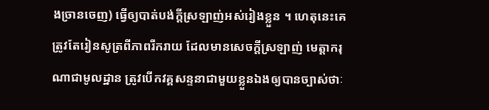ងច្រានចេញ) ធ្វើឲ្យបាត់បង់ក្តីស្រឡាញ់អស់រៀងខ្លួន ។ ហេតុនេះគេត្រូវតែរៀនសូត្រពីភាពរីករាយ ដែលមានសេចក្តីស្រឡាញ់ មេត្តាករុណាជាមូលដ្ឋាន ត្រូវបើកវគ្គសន្ទនាជាមួយខ្លួនឯងឲ្យបានច្បាស់ថាៈ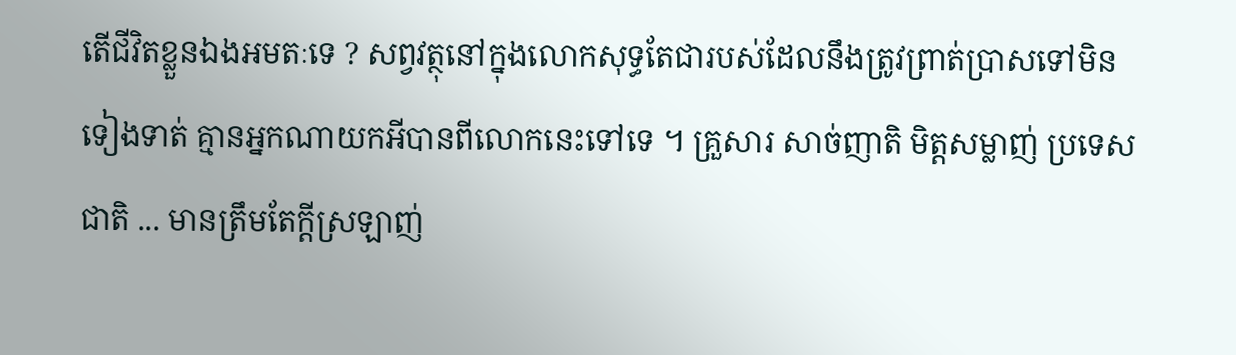តើជីវិតខ្លួនឯងអមតៈទេ ? សព្វវត្ថុនៅក្នុងលោកសុទ្ធតែជារបស់ដែលនឹងត្រូវព្រាត់ប្រាសទៅមិនទៀងទាត់ គ្មានអ្នកណាយកអីបានពីលោកនេះទៅទេ ។ គ្រួសារ សាច់ញាតិ មិត្តសម្លាញ់ ប្រទេសជាតិ ... មានត្រឹមតែក្តីស្រឡាញ់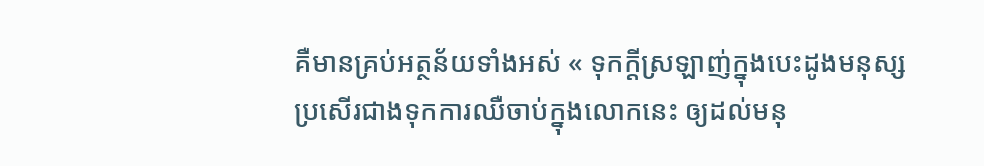គឺមានគ្រប់អត្ថន័យទាំងអស់ « ទុកក្តីស្រឡាញ់ក្នុងបេះដូងមនុស្ស ប្រសើរជាងទុកការឈឺចាប់ក្នុងលោកនេះ ឲ្យដល់មនុ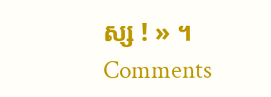ស្ស ! » ។
Comments